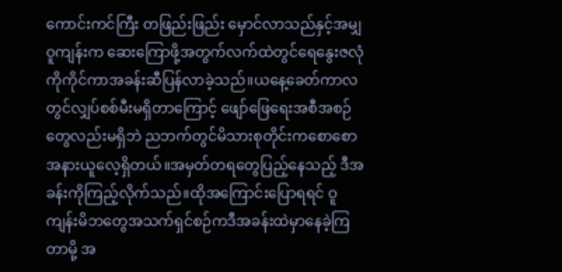ကောင်းကင်ကြီး တဖြည်းဖြည်း မှောင်လာသည်နှင့်အမျှ ဝူကျန်းက ဆေးကြောဖို့အတွက်လက်ထဲတွင်ရေနွေးဇလုံကိုကိုင်ကာအခန်းဆီပြန်လာခဲ့သည်။ယနေ့ခေတ်ကာလတွင်လျှပ်စစ်မီးမရှိတာကြောင့် ဖျော်ဖြေရေးအစီအစဉ်တွေလည်းမရှိဘဲ ညဘက်တွင်မိသားစုတိုင်းကစောစောအနားယူလေ့ရှိတယ်။အမှတ်တရတွေပြည့်နေသည့် ဒီအခန်းကိုကြည့်လိုက်သည်။ထိုအကြောင်းပြောရရင် ဝူကျန်းမိဘတွေအသက်ရှင်စဉ်ကဒီအခန်းထဲမှာနေခဲ့ကြတာမို့ အ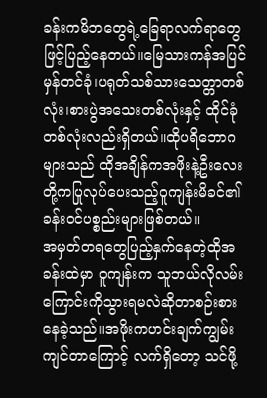ခန်းကမိဘတွေရဲ့ခြေရာလက်ရာတွေဖြင့်ပြည့်နေတယ်။မြေသားကန်အပြင် မှန်တင်ခုံ၊ပရုတ်သစ်သားသေတ္တာတစ်လုံး၊စားပွဲအသေးတစ်လုံးနှင့် ထိုင်ခုံတစ်လုံးလည်းရှိတယ်။ထိုပရိဘောဂများသည် ထိုအချိန်ကအဖိုးနဲ့ဦးလေးတို့ကပြုလုပ်ပေးသည့်ဝူကျန်းမိခင်၏ခန်းဝင်ပစ္စည်းများဖြစ်တယ်။
အမှတ်တရတွေပြည့်နှက်နေတဲ့ထိုအခန်းထဲမှာ ဝူကျန်းက သူဘယ်လိုလမ်းကြောင်းကိုသွားရမလဲဆိုတာစဉ်းစားနေခဲ့သည်။အဖိုးကဟင်းချက်ကျွမ်းကျင်တာကြောင့် လက်ရှိတော့ သင်ဖို့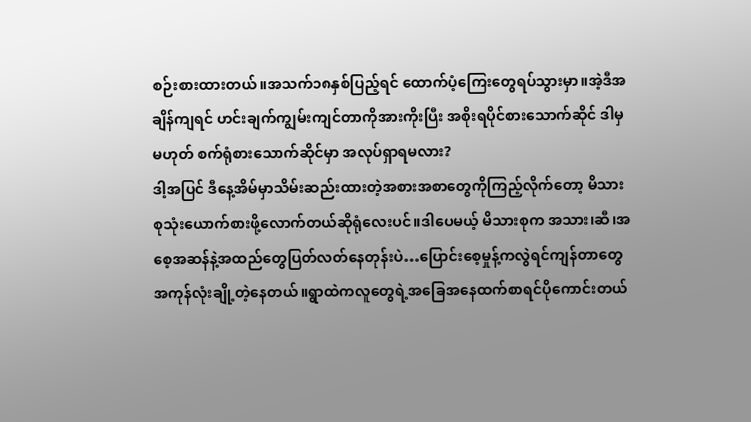စဉ်းစားထားတယ်။အသက်၁၈နှစ်ပြည့်ရင် ထောက်ပံ့ကြေးတွေရပ်သွားမှာ။အဲ့ဒီအချိန်ကျရင် ဟင်းချက်ကျွမ်းကျင်တာကိုအားကိုးပြီး အစိုးရပိုင်စားသောက်ဆိုင် ဒါမှမဟုတ် စက်ရုံစားသောက်ဆိုင်မှာ အလုပ်ရှာရမလား?
ဒါ့အပြင် ဒီနေ့အိမ်မှာသိမ်းဆည်းထားတဲ့အစားအစာတွေကိုကြည့်လိုက်တော့ မိသားစုသုံးယောက်စားဖို့လောက်တယ်ဆိုရုံလေးပင်။ဒါပေမယ့် မိသားစုက အသား၊ဆီ၊အစေ့အဆန်နဲ့အထည်တွေပြတ်လတ်နေတုန်းပဲ…ပြောင်းစေ့မှုန့်ကလွဲရင်ကျန်တာတွေအကုန်လုံးချို့တဲ့နေတယ်။ရွာထဲကလူတွေရဲ့အခြေအနေထက်စာရင်ပိုကောင်းတယ်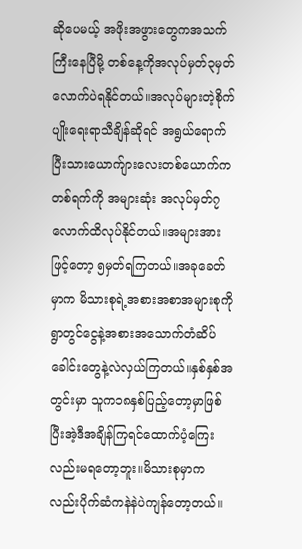ဆိုပေမယ့် အဖိုးအဖွားတွေကအသက်ကြီးနေပြီမို့ တစ်နေ့ကိုအလုပ်မှတ်၃မှတ်လောက်ပဲရနိုင်တယ်။အလုပ်များတဲ့စိုက်ပျိုးရေးရာသီချိန်ဆိုရင် အရွယ်ရောက်ပြီးသားယောက်ျားလေးတစ်ယောက်က တစ်ရက်ကို အများဆုံး အလုပ်မှတ်၇လောက်ထိလုပ်နိုင်တယ်။အများအားဖြင့်တော့ ၅မှတ်ရကြတယ်။အခုခေတ်မှာက မိသားစုရဲ့အစားအစာအများစုကို ရွာတွင်ငွေနဲ့အစားအသောက်တံဆိပ်ခေါင်းတွေနဲ့လဲလှယ်ကြတယ်။နှစ်နှစ်အတွင်းမှာ သူက၁၈နှစ်ပြည့်တော့မှာဖြစ်ပြီးအဲ့ဒီအချိန်ကြရင်ထောက်ပံ့ကြေးလည်းမရတော့ဘူး။မိသားစုမှာကလည်းပိုက်ဆံကနဲနဲပဲကျန်တော့တယ်။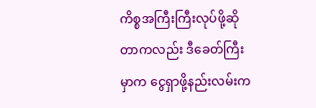ကိစ္စအကြီးကြီးလုပ်ဖို့ဆိုတာကလည်း ဒီခေတ်ကြီးမှာက ငွေရှာဖို့နည်းလမ်းက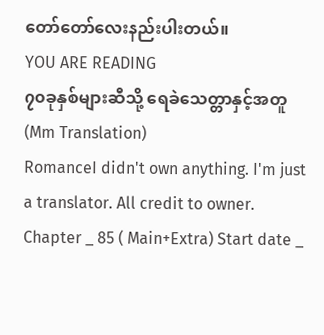တော်တော်လေးနည်းပါးတယ်။
YOU ARE READING
၇၀ခုနှစ်များဆီသို့ ရေခဲသေတ္တာနှင့်အတူ(Mm Translation)
RomanceI didn't own anything. I'm just a translator. All credit to owner. Chapter _ 85 ( Main+Extra) Start date _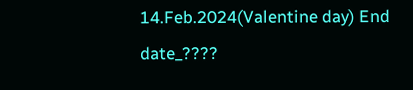14.Feb.2024(Valentine day) End date_????